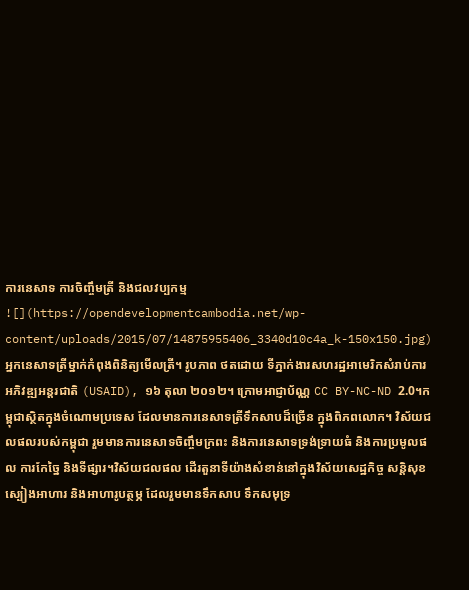ការនេសាទ ការចិញ្ចឹមត្រី និងជលវប្បកម្ម
![](https://opendevelopmentcambodia.net/wp-content/uploads/2015/07/14875955406_3340d10c4a_k-150x150.jpg)
អ្នកនេសាទត្រីម្នាក់កំពុងពិនិត្យមើលត្រី។ រូបភាព ថតដោយ ទីភ្នាក់ងារសហរដ្ឋអាមេរិកសំរាប់ការអភិវឌ្ឍអន្តរជាតិ (USAID), ១៦ តុលា ២០១២។ ក្រោមអាជ្ញាប័ណ្ណ CC BY-NC-ND 2.0។កម្ពុជាស្ថិតក្នុងចំណោមប្រទេស ដែលមានការនេសាទត្រីទឹកសាបដ៏ច្រើន ក្នុងពិភពលោក។ វិស័យជលផលរបស់កម្ពុជា រួមមានការនេសាទចិញ្ចឹមក្រពះ និងការនេសាទទ្រង់ទ្រាយធំ និងការប្រមូលផល ការកែច្នៃ និងទីផ្សារ។វិស័យជលផល ដើរតួនាទីយ៉ាងសំខាន់នៅក្នុងវិស័យសេដ្ឋកិច្ច សន្តិសុខស្បៀងអាហារ និងអាហារូបត្ថម្ភ ដែលរួមមានទឹកសាប ទឹកសមុទ្រ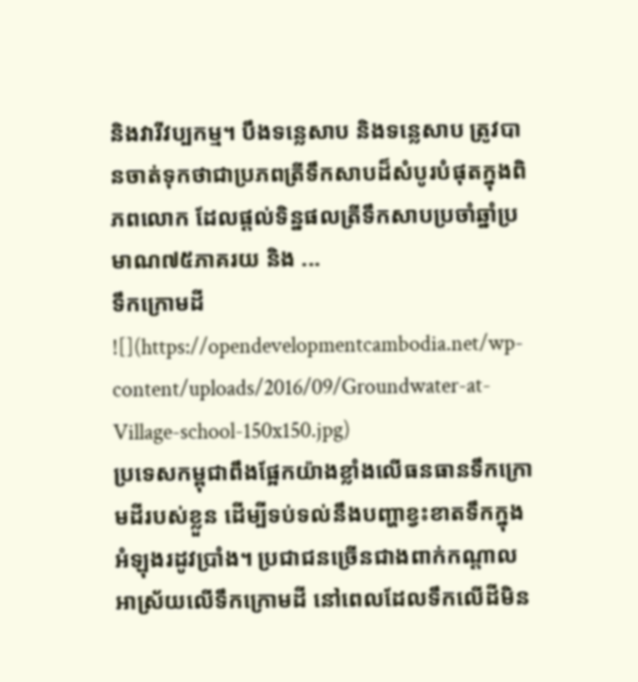និងវារីវប្បកម្ម។ បឹងទន្លេសាប និងទន្លេសាប ត្រូវបានចាត់ទុកថាជាប្រភពត្រីទឹកសាបដ៏សំបូរបំផុតក្នុងពិភពលោក ដែលផ្តល់ទិន្នផលត្រីទឹកសាបប្រចាំឆ្នាំប្រមាណ៧៥ភាគរយ និង ...
ទឹកក្រោមដី
![](https://opendevelopmentcambodia.net/wp-content/uploads/2016/09/Groundwater-at-Village-school-150x150.jpg)
ប្រទេសកម្ពុជាពឹងផ្អែកយ៉ាងខ្លាំងលើធនធានទឹកក្រោមដីរបស់ខ្លួន ដើម្បីទប់ទល់នឹងបញ្ហាខ្វះខាតទឹកក្នុងអំឡុងរដូវប្រាំង។ ប្រជាជនច្រើនជាងពាក់កណ្តាល អាស្រ័យលើទឹកក្រោមដី នៅពេលដែលទឹកលើដីមិន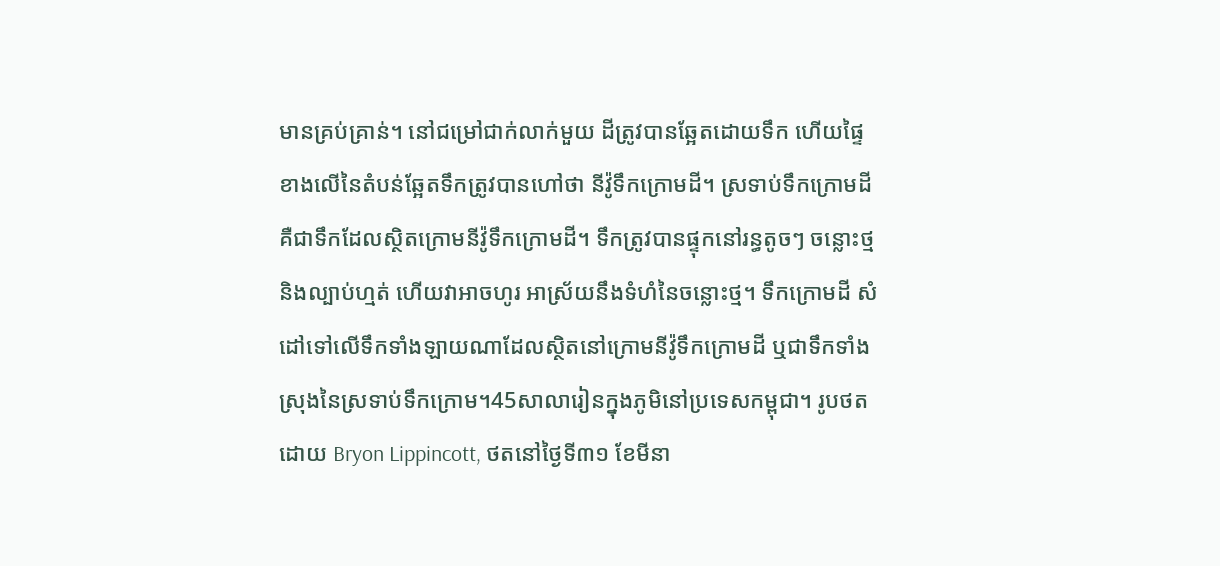មានគ្រប់គ្រាន់។ នៅជម្រៅជាក់លាក់មួយ ដីត្រូវបានឆ្អែតដោយទឹក ហើយផ្ទៃខាងលើនៃតំបន់ឆ្អែតទឹកត្រូវបានហៅថា នីវ៉ូទឹកក្រោមដី។ ស្រទាប់ទឹកក្រោមដី គឺជាទឹកដែលស្ថិតក្រោមនីវ៉ូទឹកក្រោមដី។ ទឹកត្រូវបានផ្ទុកនៅរន្ធតូចៗ ចន្លោះថ្ម និងល្បាប់ហ្មត់ ហើយវាអាចហូរ អាស្រ័យនឹងទំហំនៃចន្លោះថ្ម។ ទឹកក្រោមដី សំដៅទៅលើទឹកទាំងឡាយណាដែលស្ថិតនៅក្រោមនីវ៉ូទឹកក្រោមដី ឬជាទឹកទាំងស្រុងនៃស្រទាប់ទឹកក្រោម។45សាលារៀនក្នុងភូមិនៅប្រទេសកម្ពុជា។ រូបថត ដោយ Bryon Lippincott, ថតនៅថ្ងៃទី៣១ ខែមីនា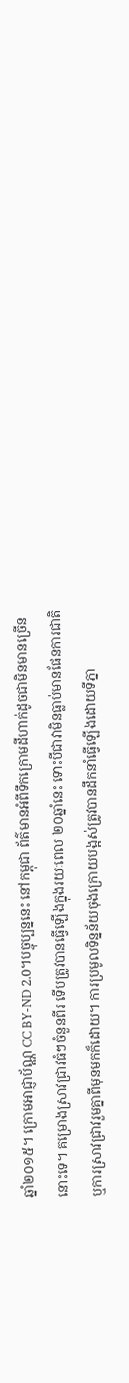ឆ្នាំ២០១៥។ ក្រោមអាជ្ញាប័ណ្ណ CC BY-ND 2.0។បច្ចុប្បន្ននេះ នៅកម្ពុជា ព័ត៌មានអំពីទឹកក្រោមដីហាក់ដូចជាមិនមានច្រើននោះទេ។ គម្រោងស្រាវជ្រាវធំៗចំនួនពីរ ទើបត្រូវបានធ្វើឡើងក្នុងរយៈពេល ២០ឆ្នាំនេះ ទោះបីជាវាមិនធ្លាប់មានផែនការជាតិ ឬការស្រាវជ្រាវរួមគ្នាពីមុនមកក៏ដោយ។ ការប្រមូលទិន្នន័យចុងក្រោយបង្អស់ត្រូវបានដឹកនាំធ្វើឡើងដោយទីភ្នា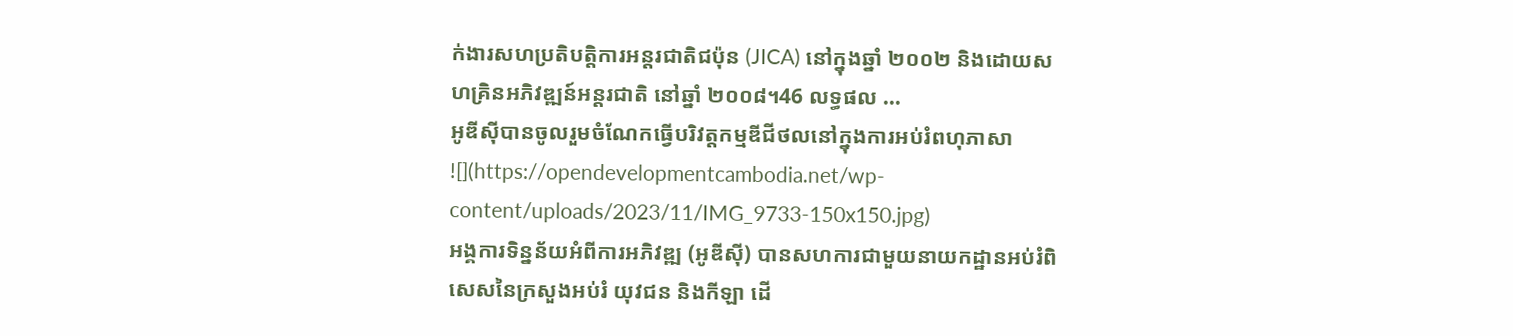ក់ងារសហប្រតិបត្តិការអន្តរជាតិជប៉ុន (JICA) នៅក្នុងឆ្នាំ ២០០២ និងដោយសហគ្រិនអភិវឌ្ឍន៍អន្តរជាតិ នៅឆ្នាំ ២០០៨។46 លទ្ធផល ...
អូឌីស៊ីបានចូលរួមចំណែកធ្វើបរិវត្ដកម្មឌីជីថលនៅក្នុងការអប់រំពហុភាសា
![](https://opendevelopmentcambodia.net/wp-content/uploads/2023/11/IMG_9733-150x150.jpg)
អង្គការទិន្នន័យអំពីការអភិវឌ្ឍ (អូឌីស៊ី) បានសហការជាមួយនាយកដ្ឋានអប់រំពិសេសនៃក្រសួងអប់រំ យុវជន និងកីឡា ដើ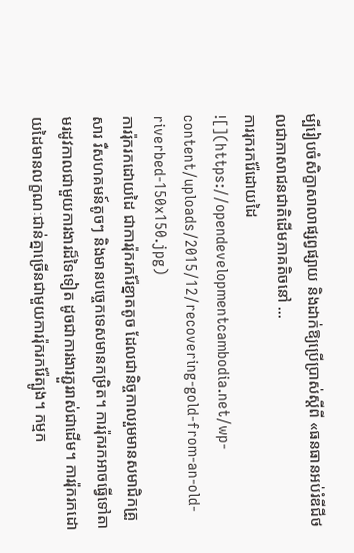ម្បីរៀបចំសិក្ខាសាលាផ្សព្វផ្សាយ និងដាក់ឱ្យប្រើប្រាស់ស្ដីពី «ធនធានអប់រំឌីជីថលជាភាសាជនជាតិដើមភាគតិចនៅ ...
ការរុករករ៉ែដោយដៃ
![](https://opendevelopmentcambodia.net/wp-content/uploads/2015/12/recovering-gold-from-an-old-riverbed-150x150.jpg)
ការរ៉ុករកដោយដៃ ជាការរ៉ុករករ៉ែខ្នាតតូច ដែលជានិច្ចកាលរួមមានសមាជិកគ្រួសារ រឺសហគមន៍តូចៗ និងមានបចេ្ចកទេសមានកម្រិត។ ការរ៉ុករកអាចធ្វើទៅតាមរដូវកាលជាមួយការងារដ៏ទៃទៀត ដូចជាការងារភ្ជួររាស់ជាដើម។ ការរ៉ុករកដោយដៃមានលក្ខណៈជាន់គ្នាច្រើនជាមួយការរ៉ុករករ៉ែត្បូង។ កម្មក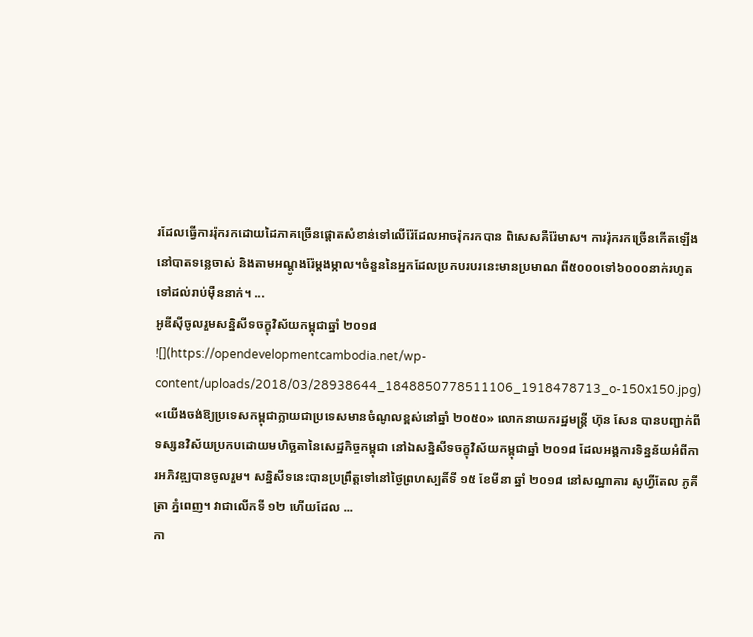រដែលធ្វើការរ៉ុករកដោយដៃភាគច្រើនផ្តោតសំខាន់ទៅលើរ៉ែដែលអាចរ៉ុករកបាន ពិសេសគឺរ៉ែមាស។ ការរ៉ុករកច្រើនកើតឡើងនៅបាតទន្លេចាស់ និងតាមអណ្តូងរ៉ែម្តងម្កាល។ចំនួននៃអ្នកដែលប្រកបរបរនេះមានប្រមាណ ពី៥០០០ទៅ៦០០០នាក់រហូតទៅដល់រាប់ម៉ឺននាក់។ ...
អូឌីស៊ីចូលរួមសន្និសីទចក្ខុវិស័យកម្ពុជាឆ្នាំ ២០១៨
![](https://opendevelopmentcambodia.net/wp-content/uploads/2018/03/28938644_1848850778511106_1918478713_o-150x150.jpg)
«យើងចង់ឱ្យប្រទេសកម្ពុជាក្លាយជាប្រទេសមានចំណូលខ្ពស់នៅឆ្នាំ ២០៥០» លោកនាយករដ្ឋមន្ត្រី ហ៊ុន សែន បានបញ្ជាក់ពីទស្សនវិស័យប្រកបដោយមហិច្ឆតានៃសេដ្ឋកិច្ចកម្ពុជា នៅឯសន្និសីទចក្ខុវិស័យកម្ពុជាឆ្នាំ ២០១៨ ដែលអង្គការទិន្នន័យអំពីការអភិវឌ្ឍបានចូលរួម។ សន្និសីទនេះបានប្រព្រឹត្តទៅនៅថ្ងៃព្រហស្បតិ៍ទី ១៥ ខែមីនា ឆ្នាំ ២០១៨ នៅសណ្ឋាគារ សូហ្វីតែល ភូគីត្រា ភ្នំពេញ។ វាជាលើកទី ១២ ហើយដែល ...
កា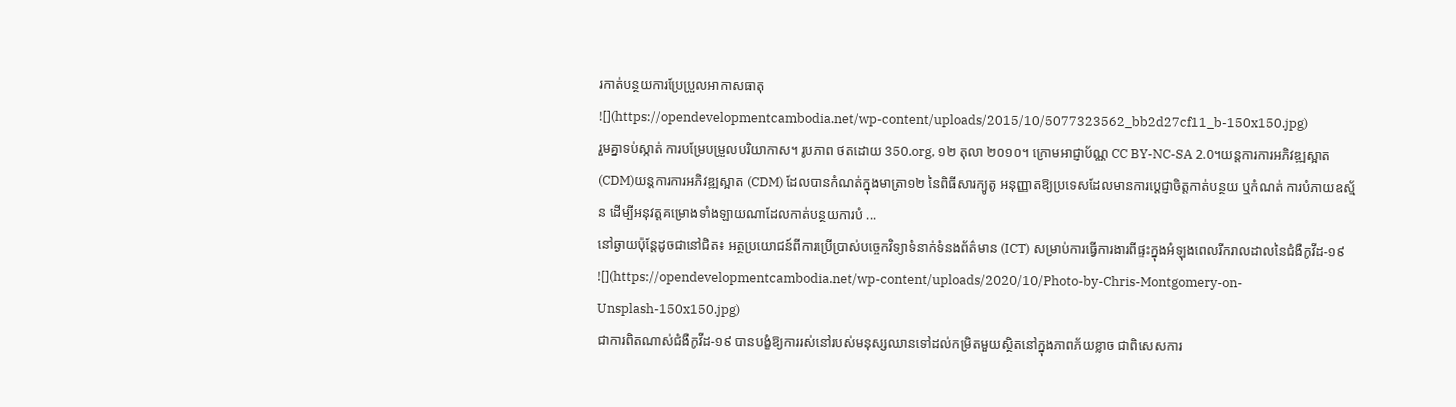រកាត់បន្ថយការប្រែប្រួលអាកាសធាតុ
![](https://opendevelopmentcambodia.net/wp-content/uploads/2015/10/5077323562_bb2d27cf11_b-150x150.jpg)
រួមគ្នាទប់ស្កាត់ ការបម្រែបម្រួលបរិយាកាស។ រូបភាព ថតដោយ 350.org, ១២ តុលា ២០១០។ ក្រោមអាជ្ញាប័ណ្ណ CC BY-NC-SA 2.0។យន្តការការអភិវឌ្ឍស្អាត (CDM)យន្តការការអភិវឌ្ឍស្អាត (CDM) ដែលបានកំណត់ក្នុងមាត្រា១២ នៃពិធីសារក្យូតូ អនុញ្ញាតឱ្យប្រទេសដែលមានការប្តេជ្ញាចិត្តកាត់បន្ថយ ឬកំណត់ ការបំភាយឧស្ម័ន ដើម្បីអនុវត្តគម្រោងទាំងឡាយណាដែលកាត់បន្ថយការបំ ...
នៅឆ្ងាយប៉ុន្តែដូចជានៅជិត៖ អត្ថប្រយោជន៍ពីការប្រើប្រាស់បច្ចេកវិទ្យាទំនាក់ទំនងព័ត៌មាន (ICT) សម្រាប់ការធ្វើការងារពីផ្ទះក្នុងអំឡុងពេលរីករាលដាលនៃជំងឺកូវីដ-១៩
![](https://opendevelopmentcambodia.net/wp-content/uploads/2020/10/Photo-by-Chris-Montgomery-on-Unsplash-150x150.jpg)
ជាការពិតណាស់ជំងឺកូវីដ-១៩ បានបង្ខំឱ្យការរស់នៅរបស់មនុស្សឈានទៅដល់កម្រិតមួយស្ថិតនៅក្នុងភាពភ័យខ្លាច ជាពិសេសការ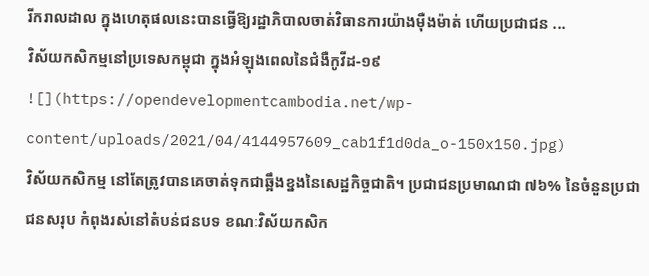រីករាលដាល ក្នុងហេតុផលនេះបានធ្វើឱ្យរដ្ឋាភិបាលចាត់វិធានការយ៉ាងម៉ឺងម៉ាត់ ហើយប្រជាជន ...
វិស័យកសិកម្មនៅប្រទេសកម្ពុជា ក្នុងអំឡុងពេលនៃជំងឺកូវីដ-១៩
![](https://opendevelopmentcambodia.net/wp-content/uploads/2021/04/4144957609_cab1f1d0da_o-150x150.jpg)
វិស័យកសិកម្ម នៅតែត្រូវបានគេចាត់ទុកជាឆ្អឹងខ្នងនៃសេដ្ឋកិច្ចជាតិ។ ប្រជាជនប្រមាណជា ៧៦% នៃចំនួនប្រជាជនសរុប កំពុងរស់នៅតំបន់ជនបទ ខណៈវិស័យកសិក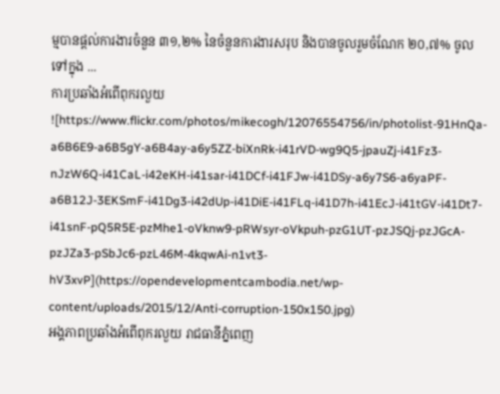ម្មបានផ្តល់ការងារចំនួន ៣១,២% នៃចំនួនការងារសរុប និងបានចូលរួមចំណែក ២០,៧% ចូលទៅក្នុង ...
ការប្រឆាំងអំពើពុករលួយ
![https://www.flickr.com/photos/mikecogh/12076554756/in/photolist-91HnQa-a6B6E9-a6B5gY-a6B4ay-a6y5ZZ-biXnRk-i41rVD-wg9Q5-jpauZj-i41Fz3-nJzW6Q-i41CaL-i42eKH-i41sar-i41DCf-i41FJw-i41DSy-a6y7S6-a6yaPF-a6B12J-3EKSmF-i41Dg3-i42dUp-i41DiE-i41FLq-i41D7h-i41EcJ-i41tGV-i41Dt7-i41snF-pQ5R5E-pzMhe1-oVknw9-pRWsyr-oVkpuh-pzG1UT-pzJSQj-pzJGcA-pzJZa3-pSbJc6-pzL46M-4kqwAi-n1vt3-hV3xvP](https://opendevelopmentcambodia.net/wp-content/uploads/2015/12/Anti-corruption-150x150.jpg)
អង្គភាពប្រឆាំងអំពើពុករលួយ រាជធានីភ្នំពេញ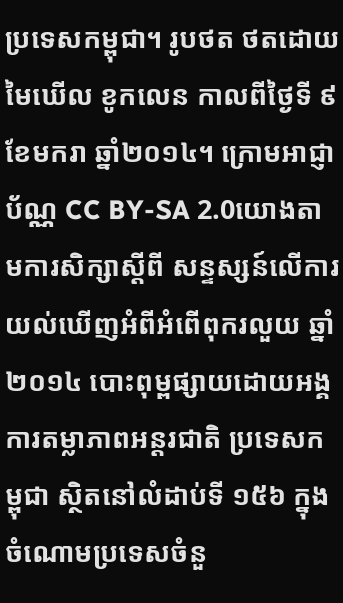ប្រទេសកម្ពុជា។ រូបថត ថតដោយ មៃឃើល ខូកលេន កាលពីថ្ងៃទី ៩ ខែមករា ឆ្នាំ២០១៤។ ក្រោមអាជ្ញាប័ណ្ណ CC BY-SA 2.0យោងតាមការសិក្សាស្តីពី សន្ទស្សន៍លើការយល់ឃើញអំពីអំពើពុករលួយ ឆ្នាំ២០១៤ បោះពុម្ពផ្សាយដោយអង្គការតម្លាភាពអន្តរជាតិ ប្រទេសកម្ពុជា ស្ថិតនៅលំដាប់ទី ១៥៦ ក្នុងចំណោមប្រទេសចំនួ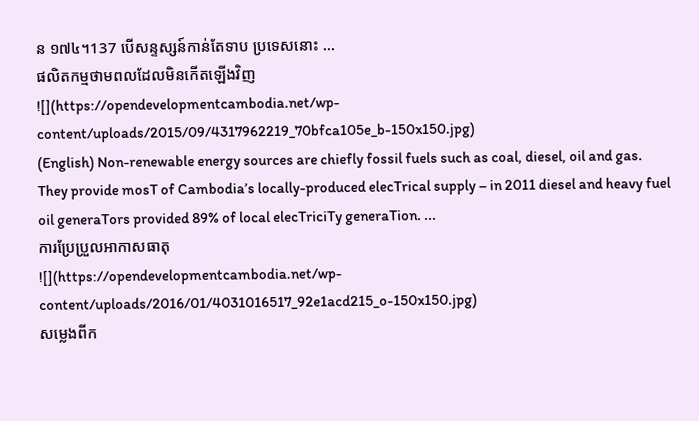ន ១៧៤។137 បើសន្ទស្សន៍កាន់តែទាប ប្រទេសនោះ ...
ផលិតកម្មថាមពលដែលមិនកើតឡើងវិញ
![](https://opendevelopmentcambodia.net/wp-content/uploads/2015/09/4317962219_70bfca105e_b-150x150.jpg)
(English) Non-renewable energy sources are chiefly fossil fuels such as coal, diesel, oil and gas. They provide mosT of Cambodia’s locally-produced elecTrical supply – in 2011 diesel and heavy fuel oil generaTors provided 89% of local elecTriciTy generaTion. ...
ការប្រែប្រួលអាកាសធាតុ
![](https://opendevelopmentcambodia.net/wp-content/uploads/2016/01/4031016517_92e1acd215_o-150x150.jpg)
សម្លេងពីក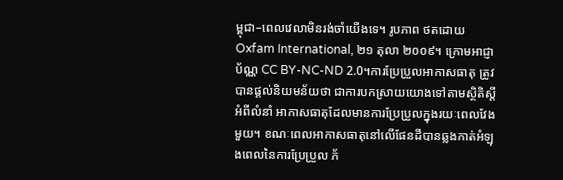ម្ពុជា–ពេលវេលាមិនរង់ចាំយើងទេ។ រូបភាព ថតដោយ Oxfam International, ២១ តុលា ២០០៩។ ក្រោមអាជ្ញាប័ណ្ណ CC BY-NC-ND 2.0។ការប្រែប្រួលអាកាសធាតុ ត្រូវបានផ្តល់និយមន័យថា ជាការបកស្រាយយោងទៅតាមស្ថិតិស្តីអំពីលំនាំ អាកាសធាតុដែលមានការប្រែប្រួលក្នុងរយៈពេលវែងមួយ។ ខណៈពេលអាកាសធាតុនៅលើផែនដីបានឆ្លងកាត់អំឡុងពេលនៃការប្រែប្រួល ភ័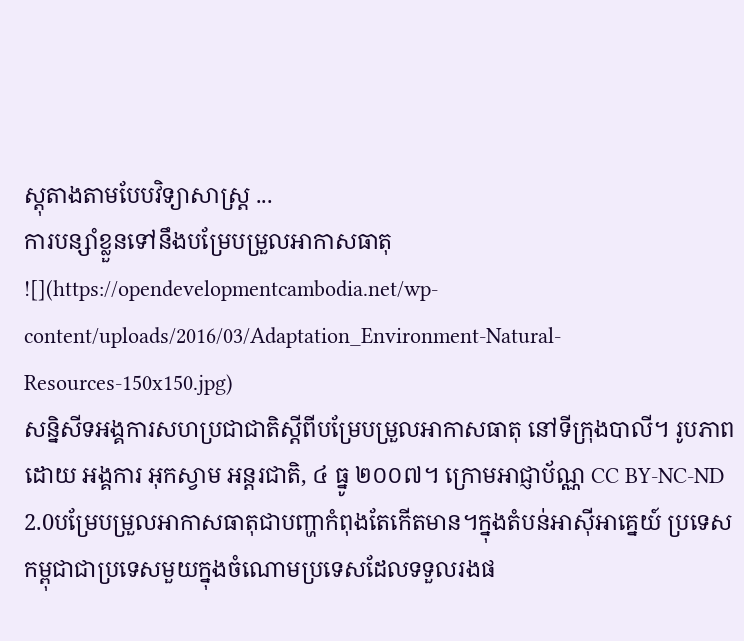ស្តុតាងតាមបែបវិទ្យាសាស្ត្រ ...
ការបន្សាំខ្លួនទៅនឹងបម្រែបម្រួលអាកាសធាតុ
![](https://opendevelopmentcambodia.net/wp-content/uploads/2016/03/Adaptation_Environment-Natural-Resources-150x150.jpg)
សន្និសីទអង្គការសហប្រជាជាតិស្តីពីបម្រែបម្រួលអាកាសធាតុ នៅទីក្រុងបាលី។ រូបភាព ដោយ អង្គការ អុកស្វាម អន្តរជាតិ, ៤ ធ្នូ ២០០៧។ ក្រោមអាជ្ញាប័ណ្ណ CC BY-NC-ND 2.0បម្រែបម្រួលអាកាសធាតុជាបញ្ហាកំពុងតែកើតមាន។ក្នុងតំបន់អាស៊ីអាគ្នេយ៍ ប្រទេសកម្ពុជាជាប្រទេសមួយក្នុងចំណោមប្រទេសដែលទទួលរងផ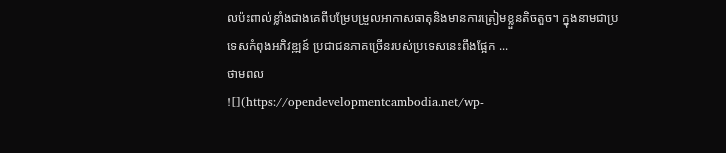លប៉ះពាល់ខ្លាំងជាងគេពីបម្រែបម្រួលអាកាសធាតុនិងមានការត្រៀមខ្លួនតិចតួច។ ក្នុងនាមជាប្រទេសកំពុងអភិវឌ្ឍន៍ ប្រជាជនភាគច្រើនរបស់ប្រទេសនេះពឹងផ្អែក ...
ថាមពល
![](https://opendevelopmentcambodia.net/wp-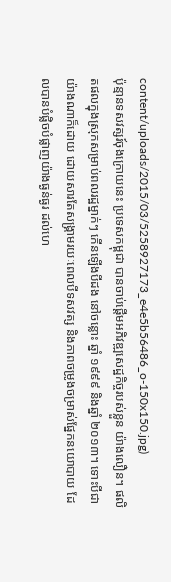content/uploads/2015/03/5258927173_e4e5b56486_o-150x150.jpg)
ប៉ុន្មានទសវត្សរ៍ចុងក្រោយនេះ ប្រទេសកម្ពុជា បានចាប់ផ្តើមអភិវឌ្ឍសេដ្ឋកិច្ចរបស់ខ្លួន យ៉ាងលឿន។ ផលិតផលក្នុងស្រុកសម្រាប់ពលរដ្ឋម្នាក់ៗ កើនឡើងបីដង នៅចន្លោះ ឆ្នាំ ១៩៩៩ និងឆ្នាំ ២០១៣។ ទោះបីជាយ៉ាងណាក៏ដោយ ដោយសារតែសង្គ្រាមរយៈពេលបីទសវត្ស និងភាពចម្រូងចម្រាស់ផ្នែកនយោបាយ ដែលបានបំផ្លិចបំផ្លាញយ៉ាងធ្ងន់ធ្ងរ ដល់ហេ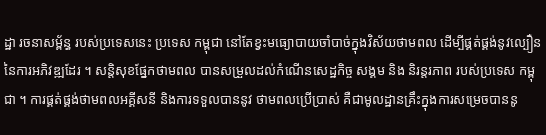ដ្ឋា រចនាសម្ព័ន្ធ របស់ប្រទេសនេះ ប្រទេស កម្ពុជា នៅតែខ្វះមធ្យោបាយចាំបាច់ក្នុងវិស័យថាមពល ដើម្បីផ្គត់ផ្គង់នូវល្បឿននៃការអភិវឌ្ឍដែរ ។ សន្តិសុខផ្នែកថាមពល បានសម្រួលដល់កំណើនសេដ្ឋកិច្ច សង្គម និង និរន្តរភាព របស់ប្រទេស កម្ពុជា ។ ការផ្គត់ផ្គង់ថាមពលអគ្គីសនី និងការទទួលបាននូវ ថាមពលប្រើប្រាស់ គឺជាមូលដ្ឋានគ្រឹះក្នុងការសម្រេចបាននូ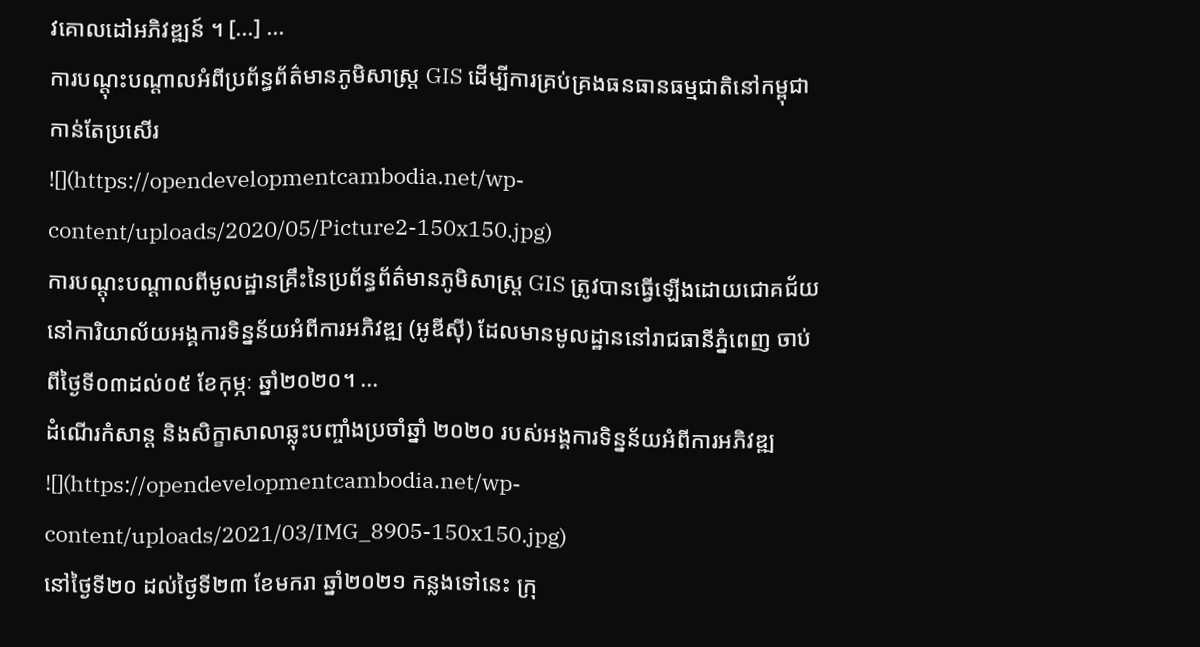វគោលដៅអភិវឌ្ឍន៍ ។ [...] ...
ការបណ្តុះបណ្តាលអំពីប្រព័ន្ធព័ត៌មានភូមិសាស្ត្រ GIS ដើម្បីការគ្រប់គ្រងធនធានធម្មជាតិនៅកម្ពុជាកាន់តែប្រសើរ
![](https://opendevelopmentcambodia.net/wp-content/uploads/2020/05/Picture2-150x150.jpg)
ការបណ្តុះបណ្តាលពីមូលដ្ឋានគ្រឹះនៃប្រព័ន្ធព័ត៌មានភូមិសាស្ត្រ GIS ត្រូវបានធ្វើឡើងដោយជោគជ័យនៅការិយាល័យអង្គការទិន្នន័យអំពីការអភិវឌ្ឍ (អូឌីស៊ី) ដែលមានមូលដ្ឋាននៅរាជធានីភ្នំពេញ ចាប់ពីថ្ងៃទី០៣ដល់០៥ ខែកុម្ភៈ ឆ្នាំ២០២០។ ...
ដំណើរកំសាន្ត និងសិក្ខាសាលាឆ្លុះបញ្ចាំងប្រចាំឆ្នាំ ២០២០ របស់អង្គការទិន្នន័យអំពីការអភិវឌ្ឍ
![](https://opendevelopmentcambodia.net/wp-content/uploads/2021/03/IMG_8905-150x150.jpg)
នៅថ្ងៃទី២០ ដល់ថ្ងៃទី២៣ ខែមករា ឆ្នាំ២០២១ កន្លងទៅនេះ ក្រុ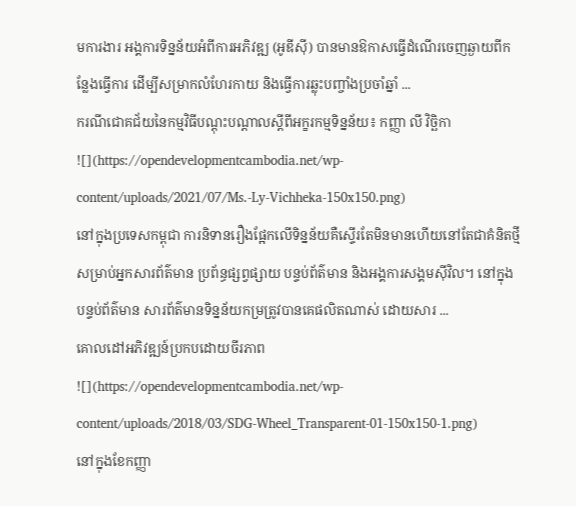មការងារ អង្គការទិន្នន័យអំពីការអភិវឌ្ឍ (អូឌីស៊ី) បានមានឱកាសធ្វើដំណើរចេញឆ្ងាយពីកន្លែងធ្វើការ ដើម្បីសម្រាកលំហែរកាយ និងធ្វើការឆ្លុះបញ្ចាំងប្រចាំឆ្នាំ ...
ករណីជោគជ័យនៃកម្មវិធីបណ្តុះបណ្តាលស្តីពីអក្ខរកម្មទិន្នន័យ៖ កញ្ញា លី វិច្ឆិកា
![](https://opendevelopmentcambodia.net/wp-content/uploads/2021/07/Ms.-Ly-Vichheka-150x150.png)
នៅក្នុងប្រទេសកម្ពុជា ការនិទានរឿងផ្អែកលើទិន្នន័យគឺស្ទើរតែមិនមានហើយនៅតែជាគំនិតថ្មីសម្រាប់អ្នកសារព័ត៌មាន ប្រព័ន្ធផ្សព្វផ្សាយ បន្ទប់ព័ត៌មាន និងអង្គការសង្គមស៊ីវិល។ នៅក្នុងបន្ទប់ព័ត៌មាន សារព័ត៌មានទិន្នន័យកម្រត្រូវបានគេផលិតណាស់ ដោយសារ ...
គោលដៅអភិវឌ្ឍន៍ប្រកបដោយចីរភាព
![](https://opendevelopmentcambodia.net/wp-content/uploads/2018/03/SDG-Wheel_Transparent-01-150x150-1.png)
នៅក្នុងខែកញ្ញា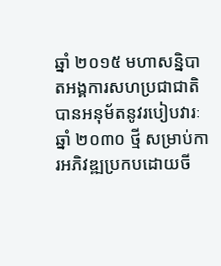ឆ្នាំ ២០១៥ មហាសន្និបាតអង្គការសហប្រជាជាតិ បានអនុម័តនូវរបៀបវារៈឆ្នាំ ២០៣០ ថ្មី សម្រាប់ការអភិវឌ្ឍប្រកបដោយចី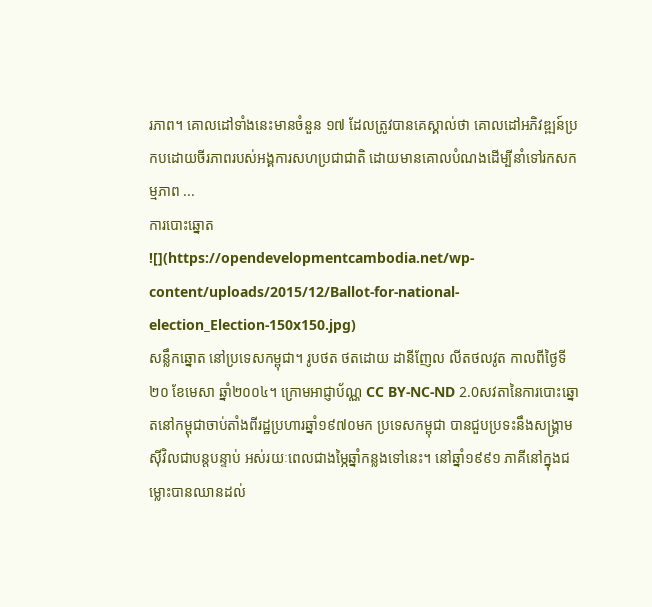រភាព។ គោលដៅទាំងនេះមានចំនួន ១៧ ដែលត្រូវបានគេស្គាល់ថា គោលដៅអភិវឌ្ឍន៍ប្រកបដោយចីរភាពរបស់អង្គការសហប្រជាជាតិ ដោយមានគោលបំណងដើម្បីនាំទៅរកសកម្មភាព ...
ការបោះឆ្នោត
![](https://opendevelopmentcambodia.net/wp-content/uploads/2015/12/Ballot-for-national-election_Election-150x150.jpg)
សន្លឹកឆ្នោត នៅប្រទេសកម្ពុជា។ រូបថត ថតដោយ ដានីញែល លីតថលវូត កាលពីថ្ងៃទី ២០ ខែមេសា ឆ្នាំ២០០៤។ ក្រោមអាជ្ញាប័ណ្ណ CC BY-NC-ND 2.0សវតានៃការបោះឆ្នោតនៅកម្ពុជាចាប់តាំងពីរដ្ឋប្រហារឆ្នាំ១៩៧០មក ប្រទេសកម្ពុជា បានជួបប្រទះនឹងសង្គ្រាមស៊ីវិលជាបន្តបន្ទាប់ អស់រយៈពេលជាងម្ភៃឆ្នាំកន្លងទៅនេះ។ នៅឆ្នាំ១៩៩១ ភាគីនៅក្នុងជម្លោះបានឈានដល់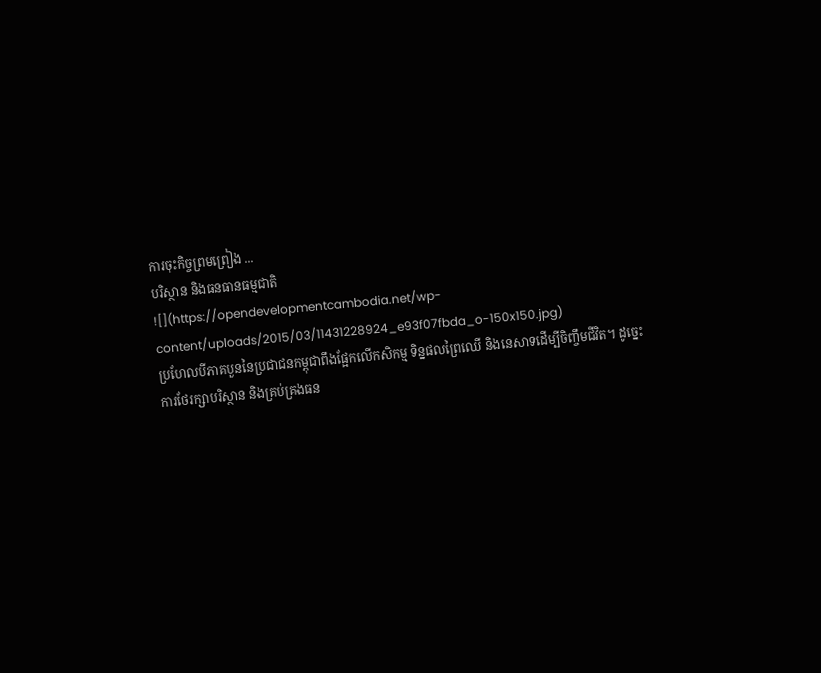ការចុះកិច្ចព្រមព្រៀង ...
បរិស្ថាន និងធនធានធម្មជាតិ
![](https://opendevelopmentcambodia.net/wp-content/uploads/2015/03/11431228924_e93f07fbda_o-150x150.jpg)
ប្រហែលបីភាគបួននៃប្រជាជនកម្ពុជាពឹងផ្អែកលើកសិកម្ម ទិន្នផលព្រៃឈើ និងនេសាទដើម្បីចិញ្ចឹមជីវិត។ ដូច្នេះ ការថែរក្សាបរិស្ថាន និងគ្រប់គ្រងធន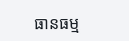ធានធម្ម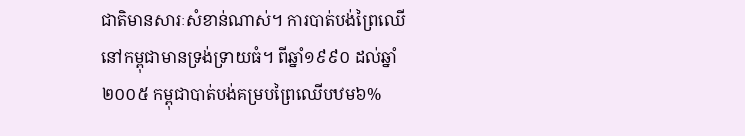ជាតិមានសារៈសំខាន់ណាស់។ ការបាត់បង់ព្រៃឈើនៅកម្ពុជាមានទ្រង់ទ្រាយធំ។ ពីឆ្នាំ១៩៩០ ដល់ឆ្នាំ២០០៥ កម្ពុជាបាត់បង់គម្របព្រៃឈើបឋម៦%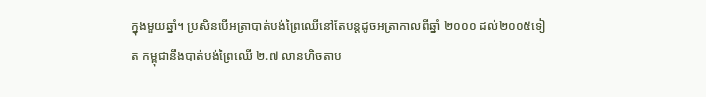ក្នុងមួយឆ្នាំ។ ប្រសិនបើអត្រាបាត់បង់ព្រៃឈើនៅតែបន្តដូចអត្រាកាលពីឆ្នាំ ២០០០ ដល់២០០៥ទៀត កម្ពុជានឹងបាត់បង់ព្រៃឈើ ២.៧ លានហិចតាប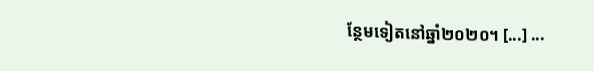ន្ថែមទៀតនៅឆ្នាំ២០២០។ [...] ...